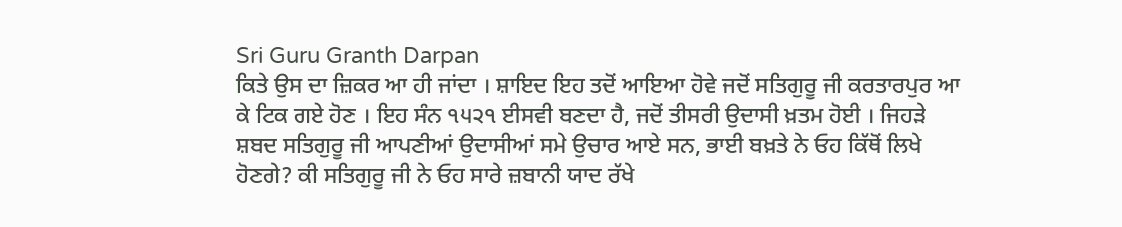Sri Guru Granth Darpan
ਕਿਤੇ ਉਸ ਦਾ ਜ਼ਿਕਰ ਆ ਹੀ ਜਾਂਦਾ । ਸ਼ਾਇਦ ਇਹ ਤਦੋਂ ਆਇਆ ਹੋਵੇ ਜਦੋਂ ਸਤਿਗੁਰੂ ਜੀ ਕਰਤਾਰਪੁਰ ਆ
ਕੇ ਟਿਕ ਗਏ ਹੋਣ । ਇਹ ਸੰਨ ੧੫੨੧ ਈਸਵੀ ਬਣਦਾ ਹੈ, ਜਦੋਂ ਤੀਸਰੀ ਉਦਾਸੀ ਖ਼ਤਮ ਹੋਈ । ਜਿਹੜੇ
ਸ਼ਬਦ ਸਤਿਗੁਰੂ ਜੀ ਆਪਣੀਆਂ ਉਦਾਸੀਆਂ ਸਮੇ ਉਚਾਰ ਆਏ ਸਨ, ਭਾਈ ਬਖ਼ਤੇ ਨੇ ਓਹ ਕਿੱਥੋਂ ਲਿਖੇ
ਹੋਣਗੇ? ਕੀ ਸਤਿਗੁਰੂ ਜੀ ਨੇ ਓਹ ਸਾਰੇ ਜ਼ਬਾਨੀ ਯਾਦ ਰੱਖੇ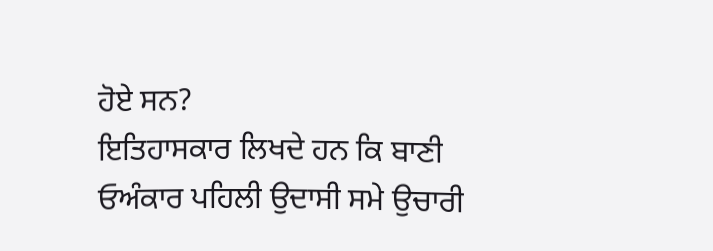ਹੋਏ ਸਨ?
ਇਤਿਹਾਸਕਾਰ ਲਿਖਦੇ ਹਨ ਕਿ ਬਾਣੀ ਓਅੰਕਾਰ ਪਹਿਲੀ ਉਦਾਸੀ ਸਮੇ ਉਚਾਰੀ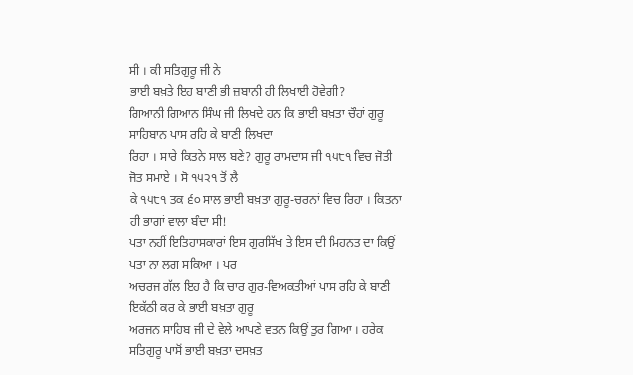ਸੀ । ਕੀ ਸਤਿਗੁਰੂ ਜੀ ਨੇ
ਭਾਈ ਬਖ਼ਤੇ ਇਹ ਬਾਣੀ ਭੀ ਜ਼ਬਾਨੀ ਹੀ ਲਿਖਾਈ ਹੋਵੇਗੀ?
ਗਿਆਨੀ ਗਿਆਨ ਸਿੰਘ ਜੀ ਲਿਖਦੇ ਹਨ ਕਿ ਭਾਈ ਬਖ਼ਤਾ ਚੌਹਾਂ ਗੁਰੂ ਸਾਹਿਬਾਨ ਪਾਸ ਰਹਿ ਕੇ ਬਾਣੀ ਲਿਖਦਾ
ਰਿਹਾ । ਸਾਰੇ ਕਿਤਨੇ ਸਾਲ ਬਣੇ? ਗੁਰੂ ਰਾਮਦਾਸ ਜੀ ੧੫੮੧ ਵਿਚ ਜੋਤੀ ਜੋਤ ਸਮਾਏ । ਸੋ ੧੫੨੧ ਤੋਂ ਲੈ
ਕੇ ੧੫੮੧ ਤਕ ੬੦ ਸਾਲ ਭਾਈ ਬਖ਼ਤਾ ਗੁਰੂ-ਚਰਨਾਂ ਵਿਚ ਰਿਹਾ । ਕਿਤਨਾ ਹੀ ਭਾਗਾਂ ਵਾਲਾ ਬੰਦਾ ਸੀ!
ਪਤਾ ਨਹੀਂ ਇਤਿਹਾਸਕਾਰਾਂ ਇਸ ਗੁਰਸਿੱਖ ਤੇ ਇਸ ਦੀ ਮਿਹਨਤ ਦਾ ਕਿਉਂ ਪਤਾ ਨਾ ਲਗ ਸਕਿਆ । ਪਰ
ਅਚਰਜ ਗੱਲ ਇਹ ਹੈ ਕਿ ਚਾਰ ਗੁਰ-ਵਿਅਕਤੀਆਂ ਪਾਸ ਰਹਿ ਕੇ ਬਾਣੀ ਇਕੱਠੀ ਕਰ ਕੇ ਭਾਈ ਬਖ਼ਤਾ ਗੁਰੂ
ਅਰਜਨ ਸਾਹਿਬ ਜੀ ਦੇ ਵੇਲੇ ਆਪਣੇ ਵਤਨ ਕਿਉਂ ਤੁਰ ਗਿਆ । ਹਰੇਕ ਸਤਿਗੁਰੂ ਪਾਸੋਂ ਭਾਈ ਬਖ਼ਤਾ ਦਸਖ਼ਤ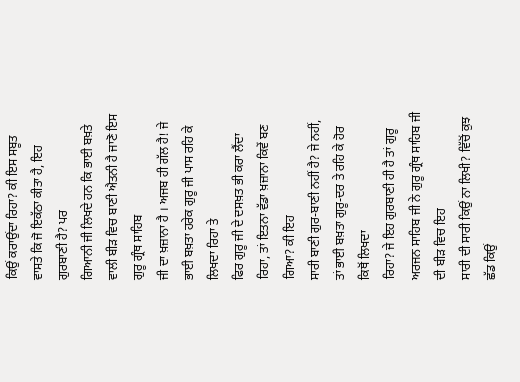ਕਿਉਂ ਕਰਾਉਂਦਾ ਰਿਹਾ? ਕੀ ਇਸ ਸਬੂਤ ਵਾਸਤੇ ਕਿ ਜੋ ਇਕੱਠਾ ਕੀਤਾ ਹੈ, ਇਹ ਗੁਰਬਾਣੀ ਹੈ? ਪਰ
ਗਿਆਨੀ ਜੀ ਲਿਖਦੇ ਹਨ ਕਿ ਭਾਈ ਬਖ਼ਤੇ ਵਾਲੀ ਬੀੜ ਵਿਚ ਬਾਣੀ ਐਤਨੀ ਹੈ ਜਾਣੋ ਇਸ ਗੁਰੂ ਗ੍ਰੰਥ ਸਾਹਿਬ
ਜੀ ਦਾ ਖ਼ਜ਼ਾਨਾ ਹੈ । ਅਜਬ ਹੀ ਗੱਲ ਹੈ! ਜੇ ਭਾਈ ਬਖ਼ਤਾ ਹਰੇਕ ਗੁਰੂ ਜੀ ਪਾਸ ਰਹਿ ਕੇ ਲਿਖਦਾ ਰਿਹਾ ਤੇ
ਫਿਰ ਗੁਰੂ ਜੀ ਦੇ ਦਸਖ਼ਤ ਭੀ ਕਰਾ ਲੈਂਦਾ ਰਿਹਾ, ਤਾਂ ਇਤਨਾ ਵੱਡਾ ਖ਼ਜ਼ਾਨਾ ਕਿਵੇਂ ਬਣ ਗਿਆ? ਕੀ ਇਹ
ਸਾਰੀ ਬਾਣੀ ਗੁਰ-ਬਾਣੀ ਨਹੀਂ ਹੈ? ਜੇ ਨਹੀਂ, ਤਾਂ ਭਾਈ ਬਖ਼ਤਾ ਗੁਰੂ-ਦਰ ਤੇ ਰਹਿ ਕੇ ਹੋਰ ਕਿਥੋਂ ਲਿਖਦਾ
ਰਿਹਾ? ਜੇ ਇਹ ਗੁਰਬਾਣੀ ਹੀ ਹੈ ਤਾਂ ਗੁਰੂ ਅਰਜਨ ਸਾਹਿਬ ਜੀ ਨੇ ਗੁਰੂ ਗ੍ਰੰਥ ਸਾਹਿਬ ਜੀ ਦੀ ਬੀੜ ਵਿਚ ਇਹ
ਸਾਰੀ ਦੀ ਸਾਰੀ ਕਿਉਂ ਨਾ ਲਿਖੀ? ਵਿੱਚੋਂ ਕੁਝ ਛੱਡ ਕਿਉਂ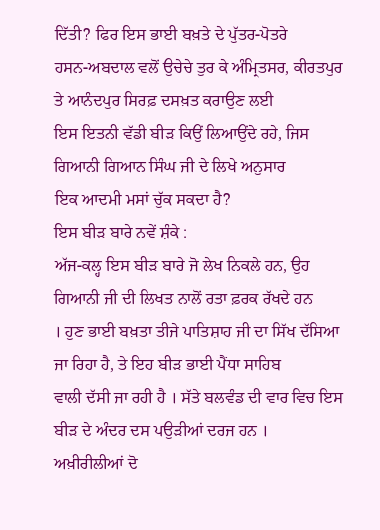ਦਿੱਤੀ? ਫਿਰ ਇਸ ਭਾਈ ਬਖ਼ਤੇ ਦੇ ਪੁੱਤਰ-ਪੋਤਰੇ
ਹਸਨ-ਅਬਦਾਲ ਵਲੋਂ ਉਚੇਚੇ ਤੁਰ ਕੇ ਅੰਮ੍ਰਿਤਸਰ, ਕੀਰਤਪੁਰ ਤੇ ਆਨੰਦਪੁਰ ਸਿਰਫ਼ ਦਸਖ਼ਤ ਕਰਾਉਣ ਲਈ
ਇਸ ਇਤਨੀ ਵੱਡੀ ਬੀੜ ਕਿਉਂ ਲਿਆਉਂਦੇ ਰਹੇ, ਜਿਸ ਗਿਆਨੀ ਗਿਆਨ ਸਿੰਘ ਜੀ ਦੇ ਲਿਖੇ ਅਨੁਸਾਰ
ਇਕ ਆਦਮੀ ਮਸਾਂ ਚੁੱਕ ਸਕਦਾ ਹੈ?
ਇਸ ਬੀੜ ਬਾਰੇ ਨਵੇਂ ਸ਼ੰਕੇ :
ਅੱਜ-ਕਲ੍ਹ ਇਸ ਬੀੜ ਬਾਰੇ ਜੋ ਲੇਖ ਨਿਕਲੇ ਹਨ, ਉਹ ਗਿਆਨੀ ਜੀ ਦੀ ਲਿਖਤ ਨਾਲੋਂ ਰਤਾ ਫ਼ਰਕ ਰੱਖਦੇ ਹਨ
। ਹੁਣ ਭਾਈ ਬਖ਼ਤਾ ਤੀਜੇ ਪਾਤਿਸ਼ਾਹ ਜੀ ਦਾ ਸਿੱਖ ਦੱਸਿਆ ਜਾ ਰਿਹਾ ਹੈ, ਤੇ ਇਹ ਬੀੜ ਭਾਈ ਪੈਂਧਾ ਸਾਹਿਬ
ਵਾਲੀ ਦੱਸੀ ਜਾ ਰਹੀ ਹੈ । ਸੱਤੇ ਬਲਵੰਡ ਦੀ ਵਾਰ ਵਿਚ ਇਸ ਬੀੜ ਦੇ ਅੰਦਰ ਦਸ ਪਉੜੀਆਂ ਦਰਜ ਹਨ ।
ਅਖ਼ੀਰੀਲੀਆਂ ਦੋ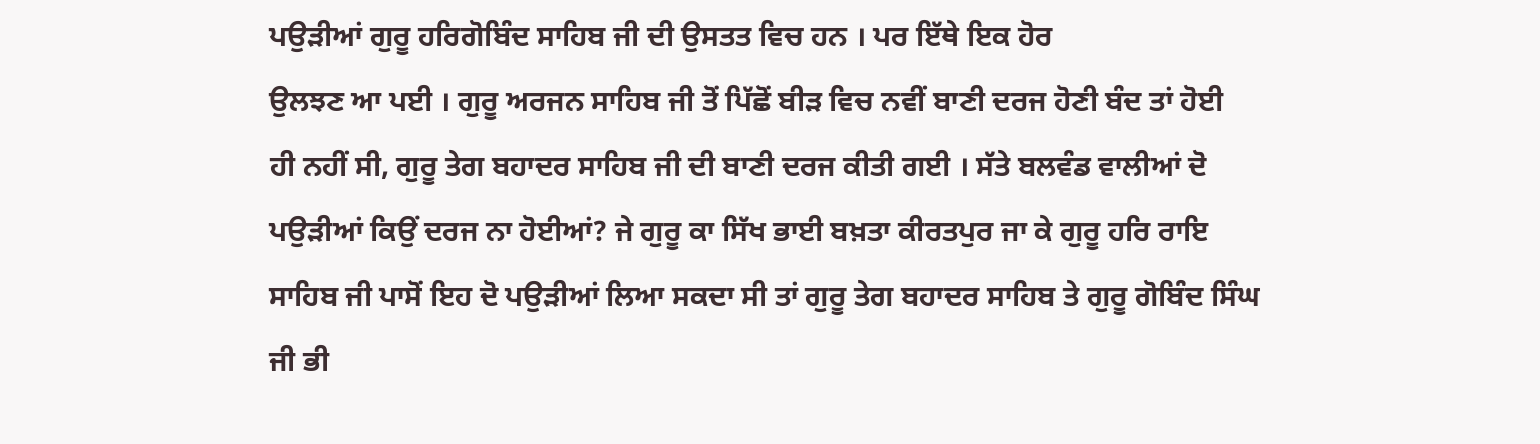ਪਉੜੀਆਂ ਗੁਰੂ ਹਰਿਗੋਬਿੰਦ ਸਾਹਿਬ ਜੀ ਦੀ ਉਸਤਤ ਵਿਚ ਹਨ । ਪਰ ਇੱਥੇ ਇਕ ਹੋਰ
ਉਲਝਣ ਆ ਪਈ । ਗੁਰੂ ਅਰਜਨ ਸਾਹਿਬ ਜੀ ਤੋਂ ਪਿੱਛੋਂ ਬੀੜ ਵਿਚ ਨਵੀਂ ਬਾਣੀ ਦਰਜ ਹੋਣੀ ਬੰਦ ਤਾਂ ਹੋਈ
ਹੀ ਨਹੀਂ ਸੀ, ਗੁਰੂ ਤੇਗ ਬਹਾਦਰ ਸਾਹਿਬ ਜੀ ਦੀ ਬਾਣੀ ਦਰਜ ਕੀਤੀ ਗਈ । ਸੱਤੇ ਬਲਵੰਡ ਵਾਲੀਆਂ ਦੋ
ਪਉੜੀਆਂ ਕਿਉਂ ਦਰਜ ਨਾ ਹੋਈਆਂ? ਜੇ ਗੁਰੂ ਕਾ ਸਿੱਖ ਭਾਈ ਬਖ਼ਤਾ ਕੀਰਤਪੁਰ ਜਾ ਕੇ ਗੁਰੂ ਹਰਿ ਰਾਇ
ਸਾਹਿਬ ਜੀ ਪਾਸੋਂ ਇਹ ਦੋ ਪਉੜੀਆਂ ਲਿਆ ਸਕਦਾ ਸੀ ਤਾਂ ਗੁਰੂ ਤੇਗ ਬਹਾਦਰ ਸਾਹਿਬ ਤੇ ਗੁਰੂ ਗੋਬਿੰਦ ਸਿੰਘ
ਜੀ ਭੀ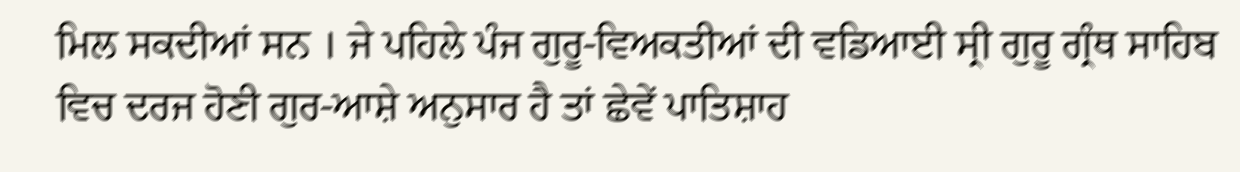ਮਿਲ ਸਕਦੀਆਂ ਸਨ । ਜੇ ਪਹਿਲੇ ਪੰਜ ਗੁਰੂ-ਵਿਅਕਤੀਆਂ ਦੀ ਵਡਿਆਈ ਸ੍ਰੀ ਗੁਰੂ ਗ੍ਰੰਥ ਸਾਹਿਬ
ਵਿਚ ਦਰਜ ਹੋਣੀ ਗੁਰ-ਆਸ਼ੇ ਅਨੁਸਾਰ ਹੈ ਤਾਂ ਛੇਵੇਂ ਪਾਤਿਸ਼ਾਹ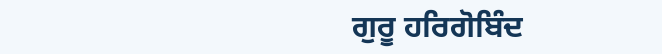ਗੁਰੂ ਹਰਿਗੋਬਿੰਦ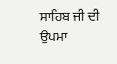ਸਾਹਿਬ ਜੀ ਦੀ ਉਪਮਾ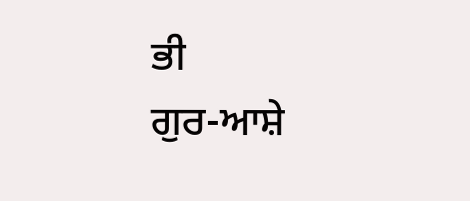ਭੀ
ਗੁਰ-ਆਸ਼ੇ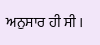ਅਨੁਸਾਰ ਹੀ ਸੀ ।